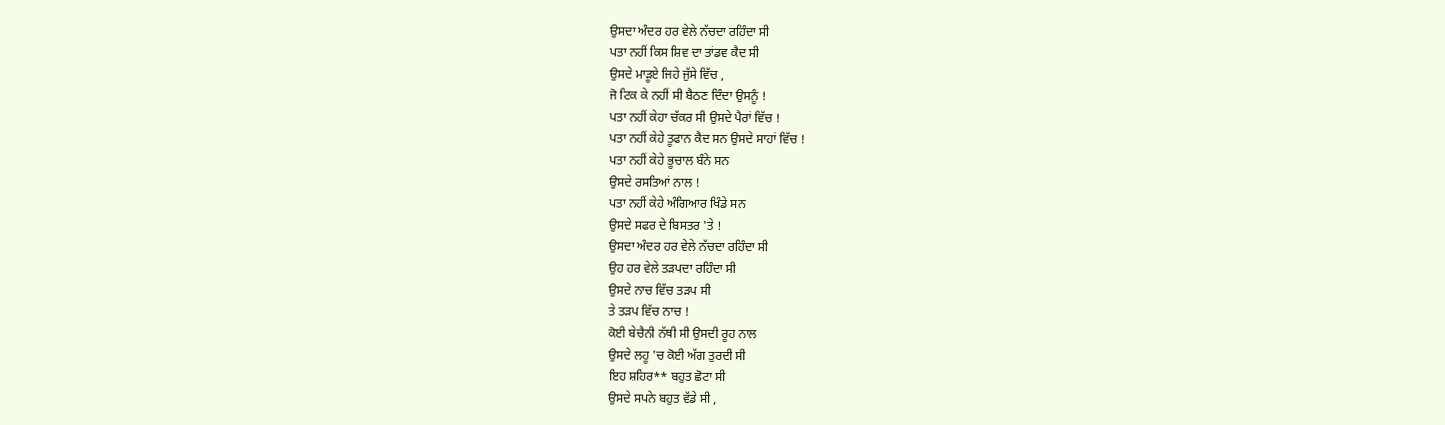ਉਸਦਾ ਅੰਦਰ ਹਰ ਵੇਲੇ ਨੱਚਦਾ ਰਹਿੰਦਾ ਸੀ
ਪਤਾ ਨਹੀਂ ਕਿਸ ਸ਼ਿਵ ਦਾ ਤਾਂਡਵ ਕੈਦ ਸੀ
ਉਸਦੇ ਮਾੜੂਏ ਜਿਹੇ ਜੁੱਸੇ ਵਿੱਚ ,
ਜੋ ਟਿਕ ਕੇ ਨਹੀਂ ਸੀ ਬੈਠਣ ਦਿੰਦਾ ਉਸਨੂੰ !
ਪਤਾ ਨਹੀਂ ਕੇਹਾ ਚੱਕਰ ਸੀ ਉਸਦੇ ਪੈਰਾਂ ਵਿੱਚ !
ਪਤਾ ਨਹੀਂ ਕੇਹੇ ਤੂਫਾਨ ਕੈਦ ਸਨ ਉਸਦੇ ਸਾਹਾਂ ਵਿੱਚ !
ਪਤਾ ਨਹੀਂ ਕੇਹੇ ਭੂਚਾਲ ਬੰਨੇ ਸਨ
ਉਸਦੇ ਰਸਤਿਆਂ ਨਾਲ !
ਪਤਾ ਨਹੀਂ ਕੇਹੇ ਅੰਗਿਆਰ ਖਿੰਡੇ ਸਨ
ਉਸਦੇ ਸਫਰ ਦੇ ਬਿਸਤਰ 'ਤੇ !
ਉਸਦਾ ਅੰਦਰ ਹਰ ਵੇਲੇ ਨੱਚਦਾ ਰਹਿੰਦਾ ਸੀ
ਉਹ ਹਰ ਵੇਲੇ ਤੜਪਦਾ ਰਹਿੰਦਾ ਸੀ
ਉਸਦੇ ਨਾਚ ਵਿੱਚ ਤੜਪ ਸੀ
ਤੇ ਤੜਪ ਵਿੱਚ ਨਾਚ !
ਕੋਈ ਬੇਚੈਨੀ ਨੱਥੀ ਸੀ ਉਸਦੀ ਰੂਹ ਨਾਲ
ਉਸਦੇ ਲਹੂ 'ਚ ਕੋਈ ਅੱਗ ਤੁਰਦੀ ਸੀ
ਇਹ ਸ਼ਹਿਰ** ਬਹੁਤ ਛੋਟਾ ਸੀ
ਉਸਦੇ ਸਪਨੇ ਬਹੁਤ ਵੱਡੇ ਸੀ ,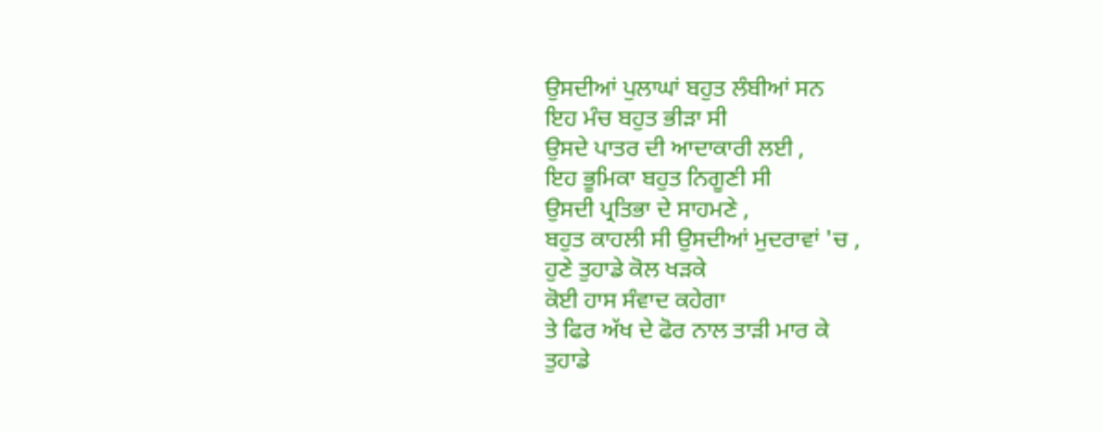ਉਸਦੀਆਂ ਪੁਲਾਘਾਂ ਬਹੁਤ ਲੰਬੀਆਂ ਸਨ
ਇਹ ਮੰਚ ਬਹੁਤ ਭੀੜਾ ਸੀ
ਉਸਦੇ ਪਾਤਰ ਦੀ ਆਦਾਕਾਰੀ ਲਈ ,
ਇਹ ਭੂਮਿਕਾ ਬਹੁਤ ਨਿਗੂਣੀ ਸੀ
ਉਸਦੀ ਪ੍ਰਤਿਭਾ ਦੇ ਸਾਹਮਣੇ ,
ਬਹੁਤ ਕਾਹਲੀ ਸੀ ਉਸਦੀਆਂ ਮੁਦਰਾਵਾਂ 'ਚ ,
ਹੁਣੇ ਤੁਹਾਡੇ ਕੋਲ ਖੜਕੇ
ਕੋਈ ਹਾਸ ਸੰਵਾਦ ਕਹੇਗਾ
ਤੇ ਫਿਰ ਅੱਖ ਦੇ ਫੋਰ ਨਾਲ ਤਾੜੀ ਮਾਰ ਕੇ
ਤੁਹਾਡੇ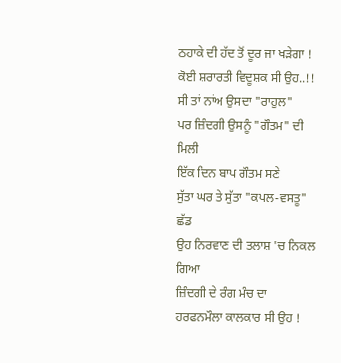ਠਹਾਕੇ ਦੀ ਹੱਦ ਤੋਂ ਦੂਰ ਜਾ ਖੜੇਗਾ !
ਕੋਈ ਸ਼ਰਾਰਤੀ ਵਿਦੂਸ਼ਕ ਸੀ ਉਹ..!!
ਸੀ ਤਾਂ ਨਾਂਅ ਉਸਦਾ "ਰਾਹੁਲ"
ਪਰ ਜ਼ਿੰਦਗੀ ਉਸਨੂੰ "ਗੌਤਮ" ਦੀ ਮਿਲੀ
ਇੱਕ ਦਿਨ ਬਾਪ ਗੌਤਮ ਸਣੇ
ਸੁੱਤਾ ਘਰ ਤੇ ਸੁੱਤਾ "ਕਪਲ-ਵਸਤੂ" ਛੱਡ
ਉਹ ਨਿਰਵਾਣ ਦੀ ਤਲਾਸ਼ 'ਚ ਨਿਕਲ ਗਿਆ
ਜ਼ਿੰਦਗੀ ਦੇ ਰੰਗ ਮੰਚ ਦਾ ਹਰਫਨਮੌਲਾ ਕਾਲਕਾਰ ਸੀ ਉਹ !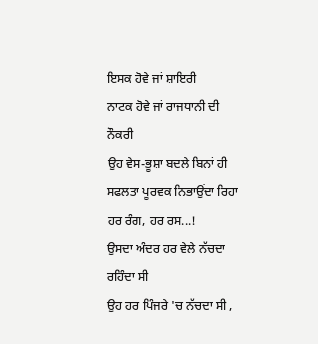ਇਸਕ ਹੋਵੇ ਜਾਂ ਸ਼ਾਇਰੀ
ਨਾਟਕ ਹੋਵੇ ਜਾਂ ਰਾਜਧਾਨੀ ਦੀ ਨੌਕਰੀ
ਉਹ ਵੇਸ-ਭੂਸ਼ਾ ਬਦਲੇ ਬਿਨਾਂ ਹੀ
ਸਫਲਤਾ ਪੂਰਵਕ ਨਿਭਾਉਂਦਾ ਰਿਹਾ
ਹਰ ਰੰਗ, ਹਰ ਰਸ...!
ਉਸਦਾ ਅੰਦਰ ਹਰ ਵੇਲੇ ਨੱਚਦਾ ਰਹਿੰਦਾ ਸੀ
ਉਹ ਹਰ ਪਿੰਜਰੇ 'ਚ ਨੱਚਦਾ ਸੀ ,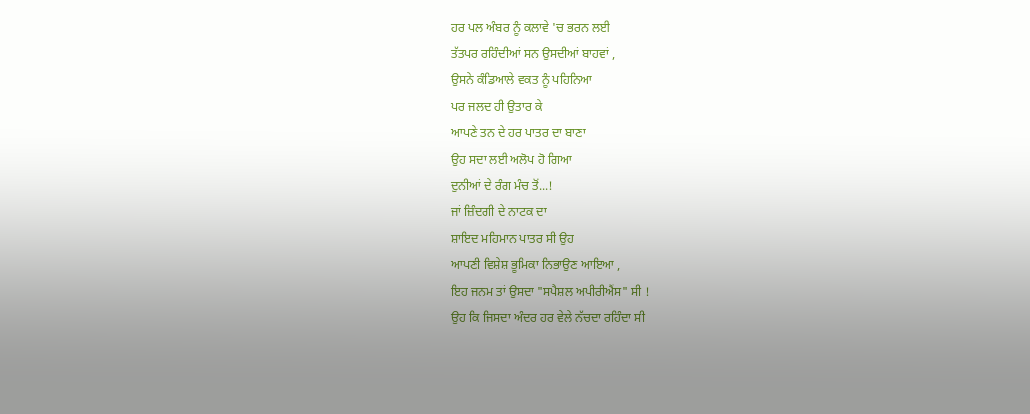ਹਰ ਪਲ ਅੰਬਰ ਨੂੰ ਕਲਾਵੇ 'ਚ ਭਰਨ ਲਈ
ਤੱਤਪਰ ਰਹਿੰਦੀਆਂ ਸਨ ਉਸਦੀਆਂ ਬਾਹਵਾਂ ,
ਉਸਨੇ ਕੰਡਿਆਲੇ ਵਕਤ ਨੂੰ ਪਹਿਨਿਆ
ਪਰ ਜਲਦ ਹੀ ਉਤਾਰ ਕੇ
ਆਪਣੇ ਤਨ ਦੇ ਹਰ ਪਾਤਰ ਦਾ ਬਾਣਾ
ਉਹ ਸਦਾ ਲਈ ਅਲੋਪ ਹੋ ਗਿਆ
ਦੁਨੀਆਂ ਦੇ ਰੰਗ ਮੰਚ ਤੋਂ...!
ਜਾਂ ਜ਼ਿੰਦਗੀ ਦੇ ਨਾਟਕ ਦਾ
ਸ਼ਾਇਦ ਮਹਿਮਾਨ ਪਾਤਰ ਸੀ ਉਹ
ਆਪਣੀ ਵਿਸ਼ੇਸ਼ ਭੂਮਿਕਾ ਨਿਭਾਉਣ ਆਇਆ ,
ਇਹ ਜਨਮ ਤਾਂ ਉਸਦਾ "ਸਪੈਸ਼ਲ ਅਪੀਰੀਐਂਸ" ਸੀ !
ਉਹ ਕਿ ਜਿਸਦਾ ਅੰਦਰ ਹਰ ਵੇਲੇ ਨੱਚਦਾ ਰਹਿੰਦਾ ਸੀ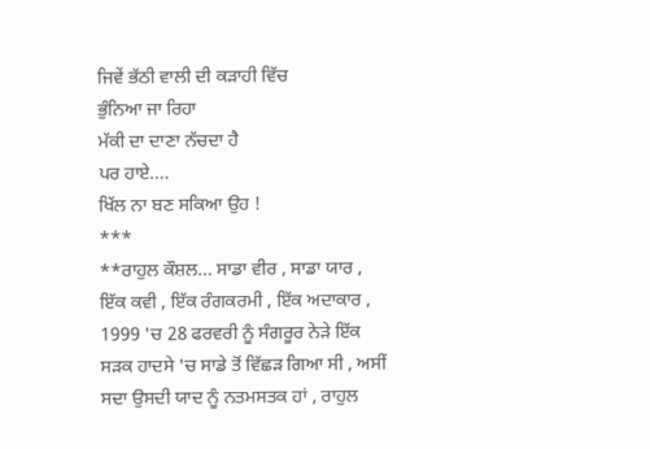ਜਿਵੇਂ ਭੱਠੀ ਵਾਲੀ ਦੀ ਕੜਾਹੀ ਵਿੱਚ
ਭੁੰਨਿਆ ਜਾ ਰਿਹਾ
ਮੱਕੀ ਦਾ ਦਾਣਾ ਨੱਚਦਾ ਹੈ
ਪਰ ਹਾਏ....
ਖਿੱਲ ਨਾ ਬਣ ਸਕਿਆ ਉਹ !
***
**ਰਾਹੁਲ ਕੌਸ਼ਲ... ਸਾਡਾ ਵੀਰ , ਸਾਡਾ ਯਾਰ , ਇੱਕ ਕਵੀ , ਇੱਕ ਰੰਗਕਰਮੀ , ਇੱਕ ਅਦਾਕਾਰ , 1999 'ਚ 28 ਫਰਵਰੀ ਨੂੰ ਸੰਗਰੂਰ ਨੇੜੇ ਇੱਕ ਸੜਕ ਹਾਦਸੇ 'ਚ ਸਾਡੇ ਤੋਂ ਵਿੱਛੜ ਗਿਆ ਸੀ , ਅਸੀਂ ਸਦਾ ਉਸਦੀ ਯਾਦ ਨੂੰ ਨਤਮਸਤਕ ਹਾਂ , ਰਾਹੁਲ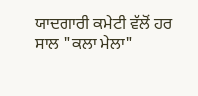ਯਾਦਗਾਰੀ ਕਮੇਟੀ ਵੱਲੋਂ ਹਰ ਸਾਲ "ਕਲਾ ਮੇਲਾ"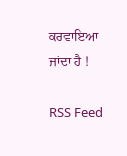ਕਰਵਾਇਆ ਜਾਂਦਾ ਹੈ !

RSS Feed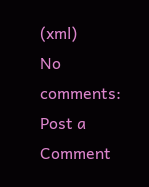(xml)
No comments:
Post a Comment